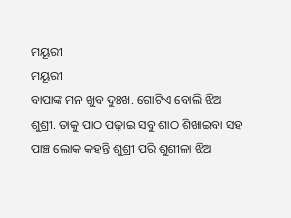ମୟୂରୀ
ମୟୂରୀ
ବାପାଙ୍କ ମନ ଖୁବ ଦୁଃଖ. ଗୋଟିଏ ବୋଲି ଝିଅ ଶୁଶ୍ରୀ. ତାକୁ ପାଠ ପଢ଼ାଇ ସବୁ ଶାଠ ଶିଖାଇବା ସହ ପାଞ୍ଚ ଲୋକ କହନ୍ତି ଶୁଶ୍ରୀ ପରି ଶୁଶୀଳା ଝିଅ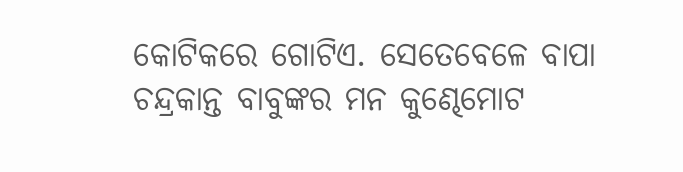କୋଟିକରେ ଗୋଟିଏ. ସେତେବେଳେ ବାପା ଚନ୍ଦ୍ରକାନ୍ତ ବାବୁଙ୍କର ମନ କୁଣ୍ଢେମୋଟ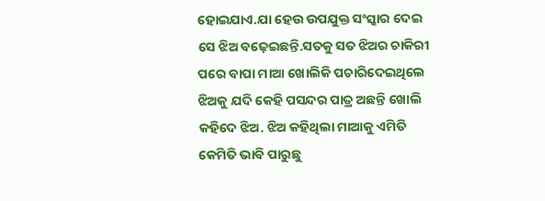ହୋଇଯାଏ.ଯା ହେଉ ଉପଯୁକ୍ତ ସଂସ୍କାର ଦେଇ ସେ ଝିଅ ବଢ଼େଇଛନ୍ତି.ସତକୁ ସତ ଝିଅର ଚାକିରୀ ପରେ ବାପା ମାଆ ଖୋଲିକି ପଚାରିଦେଇଥିଲେ ଝିଅକୁ ଯଦି କେହି ପସନ୍ଦର ପାତ୍ର ଅଛନ୍ତି ଖୋଲି କହିଦେ ଝିଅ. ଝିଅ କହିଥିଲା ମାଆକୁ ଏମିତି କେମିତି ଭାବି ପାରୁଛୁ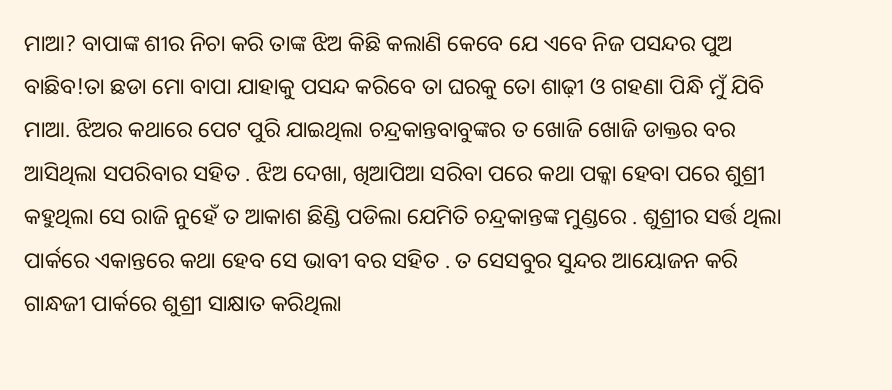ମାଆ? ବାପାଙ୍କ ଶୀର ନିଚା କରି ତାଙ୍କ ଝିଅ କିଛି କଲାଣି କେବେ ଯେ ଏବେ ନିଜ ପସନ୍ଦର ପୁଅ ବାଛିବ!ତା ଛଡା ମୋ ବାପା ଯାହାକୁ ପସନ୍ଦ କରିବେ ତା ଘରକୁ ତୋ ଶାଢ଼ୀ ଓ ଗହଣା ପିନ୍ଧି ମୁଁ ଯିବି ମାଆ. ଝିଅର କଥାରେ ପେଟ ପୁରି ଯାଇଥିଲା ଚନ୍ଦ୍ରକାନ୍ତବାବୁଙ୍କର ତ ଖୋଜି ଖୋଜି ଡାକ୍ତର ବର ଆସିଥିଲା ସପରିବାର ସହିତ . ଝିଅ ଦେଖା, ଖିଆପିଆ ସରିବା ପରେ କଥା ପକ୍କା ହେବା ପରେ ଶୁଶ୍ରୀ କହୁଥିଲା ସେ ରାଜି ନୁହେଁ ତ ଆକାଶ ଛିଣ୍ଡି ପଡିଲା ଯେମିତି ଚନ୍ଦ୍ରକାନ୍ତଙ୍କ ମୁଣ୍ଡରେ . ଶୁଶ୍ରୀର ସର୍ତ୍ତ ଥିଲା ପାର୍କରେ ଏକାନ୍ତରେ କଥା ହେବ ସେ ଭାବୀ ବର ସହିତ . ତ ସେସବୁର ସୁନ୍ଦର ଆୟୋଜନ କରି ଗାନ୍ଧଜୀ ପାର୍କରେ ଶୁଶ୍ରୀ ସାକ୍ଷାତ କରିଥିଲା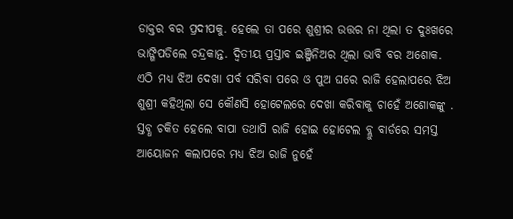ଡାକ୍ତର ବର ପ୍ରଦୀପକୁ. ହେଲେ ତା ପରେ ଶୁଶ୍ରୀର ଉତ୍ତର ନା ଥିଲା ତ ଦୁଃଖରେ ଭାଙ୍ଗିପଡିଲେ ଚନ୍ଦ୍ରକାନ୍ତ. ଦ୍ୱିତୀୟ ପ୍ରସ୍ତାବ ଇଞ୍ଜିନିଅର ଥିଲା ଭାବି ବର ଅଶୋକ. ଏଠି ମଧ୍ୟ ଝିଅ ଦେଖା ପର୍ବ ସରିବା ପରେ ଓ ପୁଅ ଘରେ ରାଜି ହେଲାପରେ ଝିଅ ଶୁଶ୍ରୀ କହିଥିଲା ସେ କୌଣସି ହୋଟେଲରେ ଦେଖା କରିବାକୁ ଚାହେଁ ଅଶୋକଙ୍କୁ . ସ୍ତବ୍ଧ ଚକିତ ହେଲେ ବାପା ତଥାପି ରାଜି ହୋଇ ହୋଟେଲ ବ୍ଲୁ ବାର୍ଡରେ ସମସ୍ତ ଆୟୋଜନ କଲାପରେ ମଧ୍ୟ ଝିଅ ରାଜି ନୁହେଁ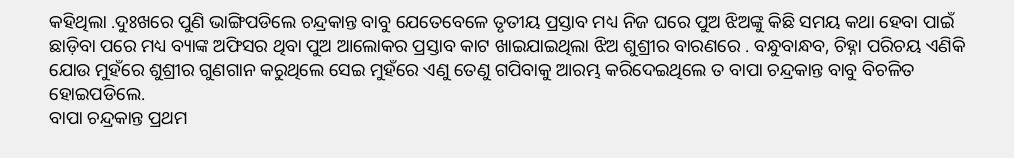କହିଥିଲା .ଦୁଃଖରେ ପୁଣି ଭାଙ୍ଗିପଡିଲେ ଚନ୍ଦ୍ରକାନ୍ତ ବାବୁ ଯେତେବେଳେ ତୃତୀୟ ପ୍ରସ୍ତାବ ମଧ୍ୟ ନିଜ ଘରେ ପୁଅ ଝିଅଙ୍କୁ କିଛି ସମୟ କଥା ହେବା ପାଇଁ ଛାଡ଼ିବା ପରେ ମଧ୍ୟ ବ୍ୟାଙ୍କ ଅଫିସର ଥିବା ପୁଅ ଆଲୋକର ପ୍ରସ୍ତାବ କାଟ ଖାଇଯାଇଥିଲା ଝିଅ ଶୁଶ୍ରୀର ବାରଣରେ . ବନ୍ଧୁବାନ୍ଧବ, ଚିହ୍ନା ପରିଚୟ ଏଣିକି ଯୋଉ ମୁହଁରେ ଶୁଶ୍ରୀର ଗୁଣଗାନ କରୁଥିଲେ ସେଇ ମୁହଁରେ ଏଣୁ ତେଣୁ ଗପିବାକୁ ଆରମ୍ଭ କରିଦେଇଥିଲେ ତ ବାପା ଚନ୍ଦ୍ରକାନ୍ତ ବାବୁ ବିଚଳିତ ହୋଇପଡିଲେ.
ବାପା ଚନ୍ଦ୍ରକାନ୍ତ ପ୍ରଥମ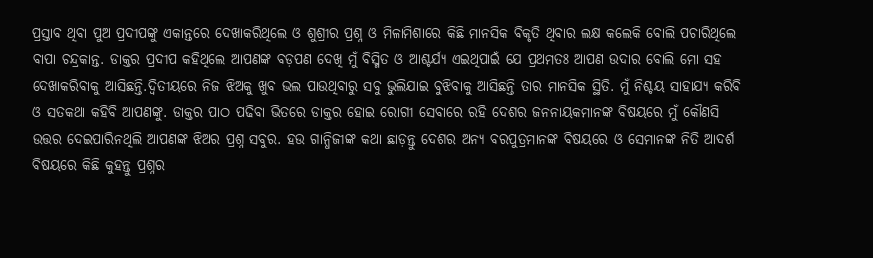ପ୍ରସ୍ତାବ ଥିବା ପୁଅ ପ୍ରଦୀପଙ୍କୁ ଏକାନ୍ତରେ ଦେଖାକରିଥିଲେ ଓ ଶୁଶ୍ରୀର ପ୍ରଶ୍ନ ଓ ମିଳାମିଶାରେ କିଛି ମାନସିକ ବିକୃତି ଥିବାର ଲକ୍ଷ କଲେକି ବୋଲି ପଚାରିଥିଲେ ବାପା ଚନ୍ଦ୍ରକାନ୍ତ. ଡାକ୍ତର ପ୍ରଦୀପ କହିଥିଲେ ଆପଣଙ୍କ ବଡ଼ପଣ ଦେଖି ମୁଁ ବିସ୍ମିତ ଓ ଆଶ୍ଚର୍ଯ୍ୟ ଏଇଥିପାଇଁ ଯେ ପ୍ରଥମତଃ ଆପଣ ଉଦାର ବୋଲି ମୋ ସହ ଦେଖାକରିବାକୁ ଆସିଛନ୍ତି.ଦ୍ୱିତୀୟରେ ନିଜ ଝିଅକୁ ଖୁବ ଭଲ ପାଉଥିବାରୁ ସବୁ ଭୁଲିଯାଇ ବୁଝିବାକୁ ଆସିଛନ୍ତି ତାର ମାନସିକ ସ୍ଥିତି. ମୁଁ ନିଶ୍ଚୟ ସାହାଯ୍ୟ କରିବି ଓ ସତକଥା କହିବି ଆପଣଙ୍କୁ. ଡାକ୍ତର ପାଠ ପଢିବା ଭିତରେ ଡାକ୍ତର ହୋଇ ରୋଗୀ ସେବାରେ ରହି ଦେଶର ଜନନାୟକମାନଙ୍କ ବିଷୟରେ ମୁଁ କୌଣସି ଉତ୍ତର ଦେଇପାରିନଥିଲି ଆପଣଙ୍କ ଝିଅର ପ୍ରଶ୍ନ ସବୁର. ହଉ ଗାନ୍ଧିଜୀଙ୍କ କଥା ଛାଡ଼ନ୍ତୁ ଦେଶର ଅନ୍ୟ ବରପୁତ୍ରମାନଙ୍କ ବିଷୟରେ ଓ ସେମାନଙ୍କ ନିତି ଆଦର୍ଶ ବିଷୟରେ କିଛି କୁହନ୍ତୁ ପ୍ରଶ୍ନର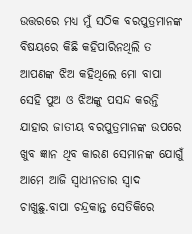ଉତ୍ତରରେ ମଧ୍ୟ ମୁଁ ସଠିକ ବରପୁତ୍ରମାନଙ୍କ ବିଷୟରେ କିଛି କହିପାରିନଥିଲି ତ ଆପଣଙ୍କ ଝିଅ କହିଥିଲେ ମୋ ବାପା ସେହି ପୁଅ ଓ ଝିଅଙ୍କୁ ପସନ୍ଦ କରନ୍ତି ଯାହାର ଜାତୀୟ ବରପୁତ୍ରମାନଙ୍କ ଉପରେ ଖୁବ ଜ୍ଞାନ ଥିବ କାରଣ ସେମାନଙ୍କ ଯୋଗୁଁ ଆମେ ଆଜି ସ୍ବାଧୀନତାର ସ୍ୱାଦ ଚାଖୁଛୁ.ବାପା ଚନ୍ଦ୍ରକାନ୍ତ ସେତିକିରେ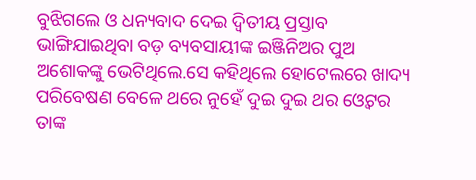ବୁଝିଗଲେ ଓ ଧନ୍ୟବାଦ ଦେଇ ଦ୍ୱିତୀୟ ପ୍ରସ୍ତାବ ଭାଙ୍ଗିଯାଇଥିବା ବଡ଼ ବ୍ୟବସାୟୀଙ୍କ ଇଞ୍ଜିନିଅର ପୁଅ ଅଶୋକଙ୍କୁ ଭେଟିଥିଲେ.ସେ କହିଥିଲେ ହୋଟେଲରେ ଖାଦ୍ୟ ପରିବେଷଣ ବେଳେ ଥରେ ନୁହେଁ ଦୁଇ ଦୁଇ ଥର ଓ୍ଵେଟର ତାଙ୍କ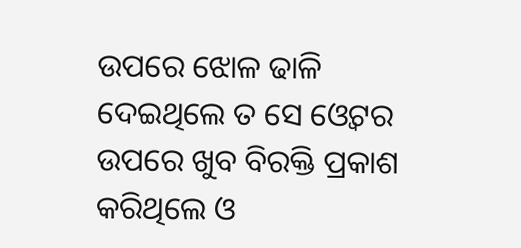ଉପରେ ଝୋଳ ଢାଳି ଦେଇଥିଲେ ତ ସେ ଓ୍ଵେଟର ଉପରେ ଖୁବ ବିରକ୍ତି ପ୍ରକାଶ କରିଥିଲେ ଓ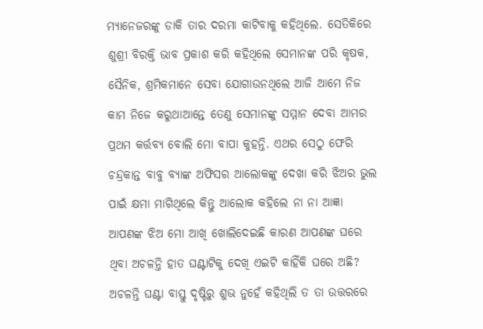ମ୍ୟାନେଜରଙ୍କୁ ଡାକି ତାର ଦରମା କାଟିବାକୁ କହିଥିଲେ. ସେତିକିରେ ଶୁଶ୍ରୀ ବିରକ୍ତି ଭାବ ପ୍ରକାଶ କରି କହିଥିଲେ ସେମାନଙ୍କ ପରି କୃଷକ, ସୈନିକ, ଶ୍ରମିକମାନେ ସେବା ଯୋଗାଉନଥିଲେ ଆଜି ଆମେ ନିଜ କାମ ନିଜେ କରୁଥାଆନ୍ତେ ତେଣୁ ସେମାନଙ୍କୁ ସମ୍ମାନ ଦେବା ଆମର ପ୍ରଥମ କର୍ତ୍ତବ୍ୟ ବୋଲି ମୋ ବାପା କୁହନ୍ତି. ଏଥର ସେଠୁ ଫେରି ଚନ୍ଦ୍ରକାନ୍ତ ବାବୁ ବ୍ୟାଙ୍କ ଅଫିସର ଆଲୋକଙ୍କୁ ଦେଖା କରି ଝିଅର ଭୁଲ ପାଇଁ କ୍ଷମା ମାଗିଥିଲେ କିନ୍ତୁ ଆଲୋକ କହିଲେ ନା ନା ଆଜ୍ଞା ଆପଣଙ୍କ ଝିଅ ମୋ ଆଖି ଖୋଲିଦେଇଛି କାରଣ ଆପଣଙ୍କ ଘରେ ଥିବା ଅଚଳନ୍ତି ହାତ ଘଣ୍ଟାଟିକୁ ଦେଖି ଏଇଟି କାହିଁକି ଘରେ ଅଛି? ଅଚଳନ୍ତି ଘଣ୍ଟା ବାସ୍ତୁ ଦୃଷ୍ଟିରୁ ଶୁଭ ନୁହେଁ କହିଥିଲି ତ ତା ଉତ୍ତରରେ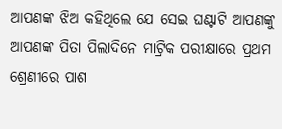ଆପଣଙ୍କ ଝିଅ କହିଥିଲେ ଯେ ସେଇ ଘଣ୍ଟାଟି ଆପଣଙ୍କୁ ଆପଣଙ୍କ ପିତା ପିଲାଦିନେ ମାଟ୍ରିକ ପରୀକ୍ଷାରେ ପ୍ରଥମ ଶ୍ରେଣୀରେ ପାଶ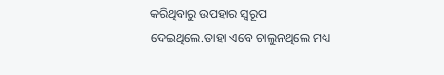କରିଥିବାରୁ ଉପହାର ସ୍ୱରୂପ ଦେଇଥିଲେ.ତାହା ଏବେ ଚାଲୁନଥିଲେ ମଧ୍ୟ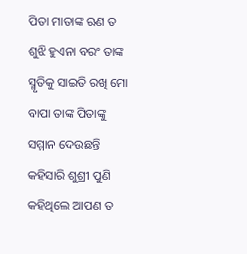ପିତା ମାତାଙ୍କ ଋଣ ତ ଶୁଝି ହୁଏନା ବରଂ ତାଙ୍କ ସ୍ମୃତିକୁ ସାଇତି ରଖି ମୋ ବାପା ତାଙ୍କ ପିତାଙ୍କୁ ସମ୍ମାନ ଦେଉଛନ୍ତି କହିସାରି ଶୁଶ୍ରୀ ପୁଣି କହିଥିଲେ ଆପଣ ତ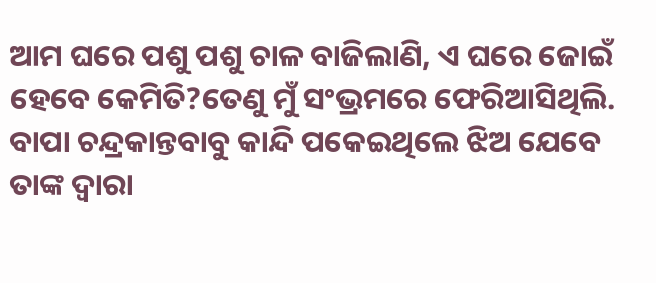ଆମ ଘରେ ପଶୁ ପଶୁ ଚାଳ ବାଜିଲାଣି, ଏ ଘରେ ଜୋଇଁ ହେବେ କେମିତି?ତେଣୁ ମୁଁ ସଂଭ୍ରମରେ ଫେରିଆସିଥିଲି. ବାପା ଚନ୍ଦ୍ରକାନ୍ତବାବୁ କାନ୍ଦି ପକେଇଥିଲେ ଝିଅ ଯେବେ ତାଙ୍କ ଦ୍ୱାରା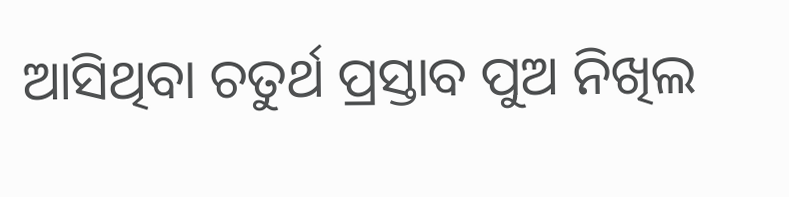ଆସିଥିବା ଚତୁର୍ଥ ପ୍ରସ୍ତାବ ପୁଅ ନିଖିଲ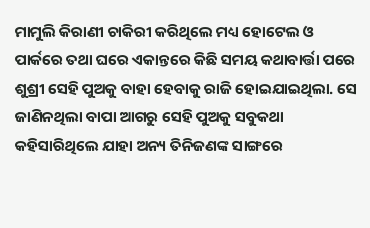ମାମୁଲି କିରାଣୀ ଚାକିରୀ କରିଥିଲେ ମଧ୍ୟ ହୋଟେଲ ଓ ପାର୍କରେ ତଥା ଘରେ ଏକାନ୍ତରେ କିଛି ସମୟ କଥାବାର୍ତ୍ତା ପରେ ଶୁଶ୍ରୀ ସେହି ପୁଅକୁ ବାହା ହେବାକୁ ରାଜି ହୋଇଯାଇଥିଲା. ସେ ଜାଣିନଥିଲା ବାପା ଆଗରୁ ସେହି ପୁଅକୁ ସବୁକଥା କହିସାରିଥିଲେ ଯାହା ଅନ୍ୟ ତିନିଜଣଙ୍କ ସାଙ୍ଗରେ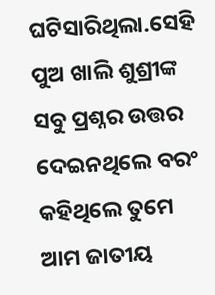ଘଟିସାରିଥିଲା.ସେହି ପୁଅ ଖାଲି ଶୁଶ୍ରୀଙ୍କ ସବୁ ପ୍ରଶ୍ନର ଉତ୍ତର ଦେଇନଥିଲେ ବରଂ କହିଥିଲେ ତୁମେ ଆମ ଜାତୀୟ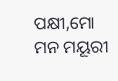ପକ୍ଷୀ,ମୋ ମନ ମୟୂରୀ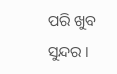ପରି ଖୁବ ସୁନ୍ଦର ।